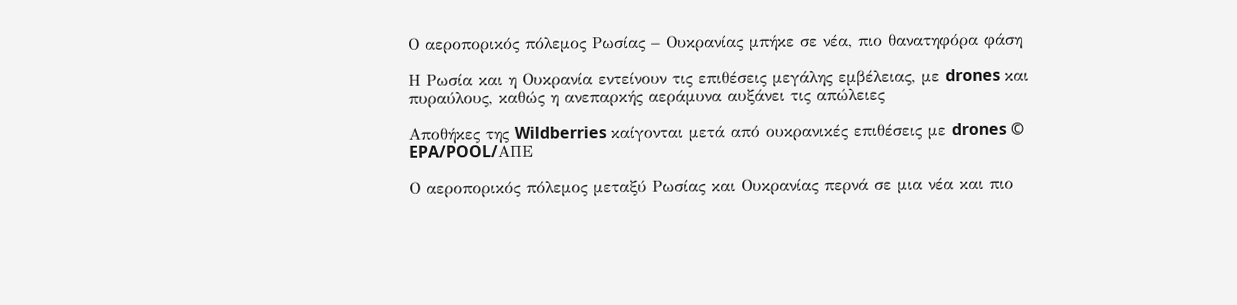Ο αεροπορικός πόλεμος Ρωσίας – Ουκρανίας μπήκε σε νέα, πιο θανατηφόρα φάση

Η Ρωσία και η Ουκρανία εντείνουν τις επιθέσεις μεγάλης εμβέλειας, με drones και πυραύλους, καθώς η ανεπαρκής αεράμυνα αυξάνει τις απώλειες

Aποθήκες της Wildberries καίγονται μετά από ουκρανικές επιθέσεις με drones © EPA/POOL/AΠΕ

Ο αεροπορικός πόλεμος μεταξύ Ρωσίας και Ουκρανίας περνά σε μια νέα και πιο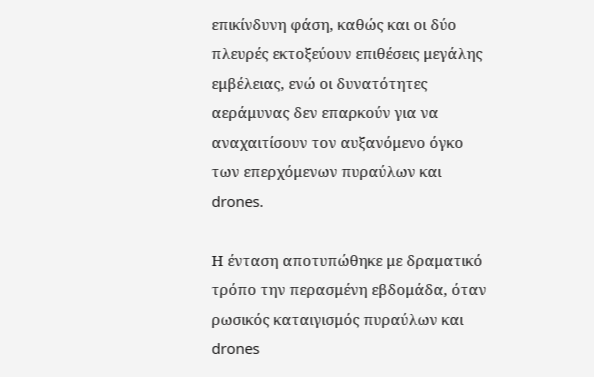επικίνδυνη φάση, καθώς και οι δύο πλευρές εκτοξεύουν επιθέσεις μεγάλης εμβέλειας, ενώ οι δυνατότητες αεράμυνας δεν επαρκούν για να αναχαιτίσουν τον αυξανόμενο όγκο των επερχόμενων πυραύλων και drones.

Η ένταση αποτυπώθηκε με δραματικό τρόπο την περασμένη εβδομάδα, όταν ρωσικός καταιγισμός πυραύλων και drones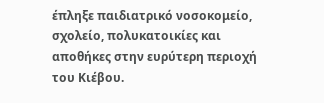έπληξε παιδιατρικό νοσοκομείο, σχολείο, πολυκατοικίες και αποθήκες στην ευρύτερη περιοχή του Κιέβου.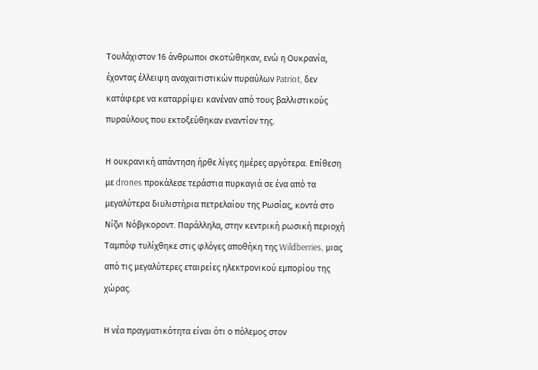Τουλάχιστον 16 άνθρωποι σκοτώθηκαν, ενώ η Ουκρανία, έχοντας έλλειψη αναχαιτιστικών πυραύλων Patriot, δεν κατάφερε να καταρρίψει κανέναν από τους βαλλιστικούς πυραύλους που εκτοξεύθηκαν εναντίον της.

Η ουκρανική απάντηση ήρθε λίγες ημέρες αργότερα. Επίθεση με drones προκάλεσε τεράστια πυρκαγιά σε ένα από τα μεγαλύτερα διυλιστήρια πετρελαίου της Ρωσίας, κοντά στο Νίζνι Νόβγκοροντ. Παράλληλα, στην κεντρική ρωσική περιοχή Ταμπόφ τυλίχθηκε στις φλόγες αποθήκη της Wildberries, μιας από τις μεγαλύτερες εταιρείες ηλεκτρονικού εμπορίου της χώρας.

Η νέα πραγματικότητα είναι ότι ο πόλεμος στον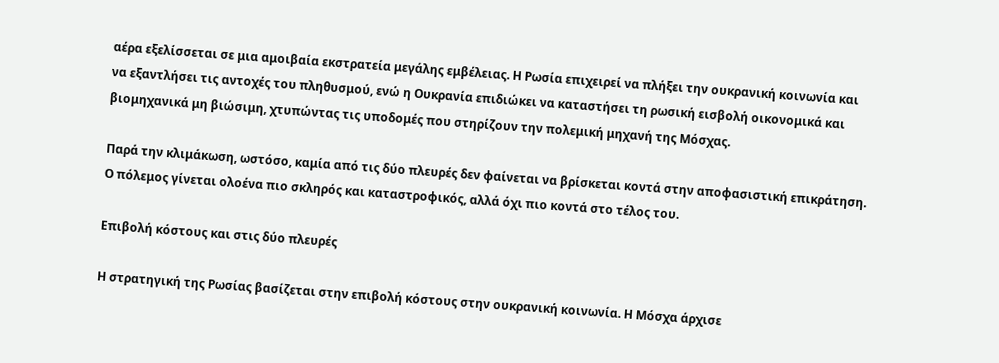αέρα εξελίσσεται σε μια αμοιβαία εκστρατεία μεγάλης εμβέλειας. Η Ρωσία επιχειρεί να πλήξει την ουκρανική κοινωνία και να εξαντλήσει τις αντοχές του πληθυσμού, ενώ η Ουκρανία επιδιώκει να καταστήσει τη ρωσική εισβολή οικονομικά και βιομηχανικά μη βιώσιμη, χτυπώντας τις υποδομές που στηρίζουν την πολεμική μηχανή της Μόσχας.

Παρά την κλιμάκωση, ωστόσο, καμία από τις δύο πλευρές δεν φαίνεται να βρίσκεται κοντά στην αποφασιστική επικράτηση. Ο πόλεμος γίνεται ολοένα πιο σκληρός και καταστροφικός, αλλά όχι πιο κοντά στο τέλος του.

Eπιβολή κόστους και στις δύο πλευρές

Η στρατηγική της Ρωσίας βασίζεται στην επιβολή κόστους στην ουκρανική κοινωνία. Η Μόσχα άρχισε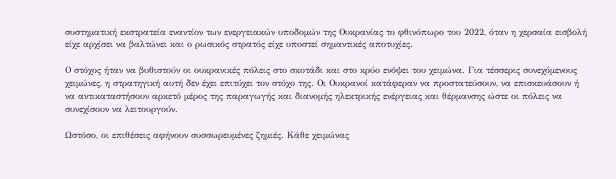συστηματική εκστρατεία εναντίον των ενεργειακών υποδομών της Ουκρανίας το φθινόπωρο του 2022, όταν η χερσαία εισβολή είχε αρχίσει να βαλτώνει και ο ρωσικός στρατός είχε υποστεί σημαντικές αποτυχίες.

Ο στόχος ήταν να βυθιστούν οι ουκρανικές πόλεις στο σκοτάδι και στο κρύο ενόψει του χειμώνα. Για τέσσερις συνεχόμενους χειμώνες, η στρατηγική αυτή δεν έχει επιτύχει τον στόχο της. Οι Ουκρανοί κατάφεραν να προστατεύσουν, να επισκευάσουν ή να αντικαταστήσουν αρκετό μέρος της παραγωγής και διανομής ηλεκτρικής ενέργειας και θέρμανσης ώστε οι πόλεις να συνεχίσουν να λειτουργούν.

Ωστόσο, οι επιθέσεις αφήνουν συσσωρευμένες ζημιές. Κάθε χειμώνας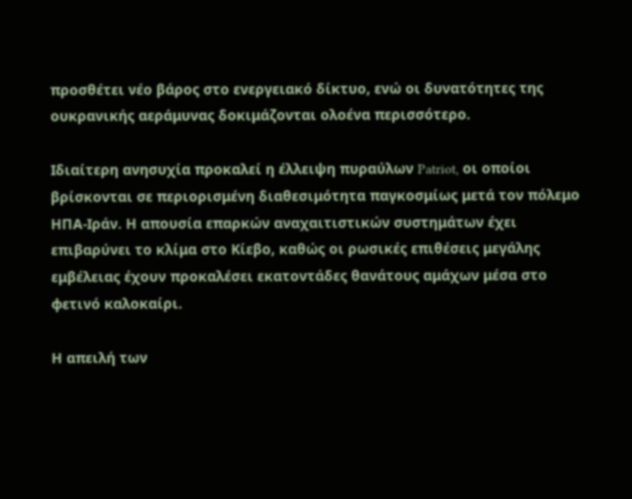προσθέτει νέο βάρος στο ενεργειακό δίκτυο, ενώ οι δυνατότητες της ουκρανικής αεράμυνας δοκιμάζονται ολοένα περισσότερο.

Ιδιαίτερη ανησυχία προκαλεί η έλλειψη πυραύλων Patriot, οι οποίοι βρίσκονται σε περιορισμένη διαθεσιμότητα παγκοσμίως μετά τον πόλεμο ΗΠΑ-Ιράν. Η απουσία επαρκών αναχαιτιστικών συστημάτων έχει επιβαρύνει το κλίμα στο Κίεβο, καθώς οι ρωσικές επιθέσεις μεγάλης εμβέλειας έχουν προκαλέσει εκατοντάδες θανάτους αμάχων μέσα στο φετινό καλοκαίρι.

Η απειλή των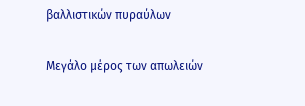βαλλιστικών πυραύλων

Μεγάλο μέρος των απωλειών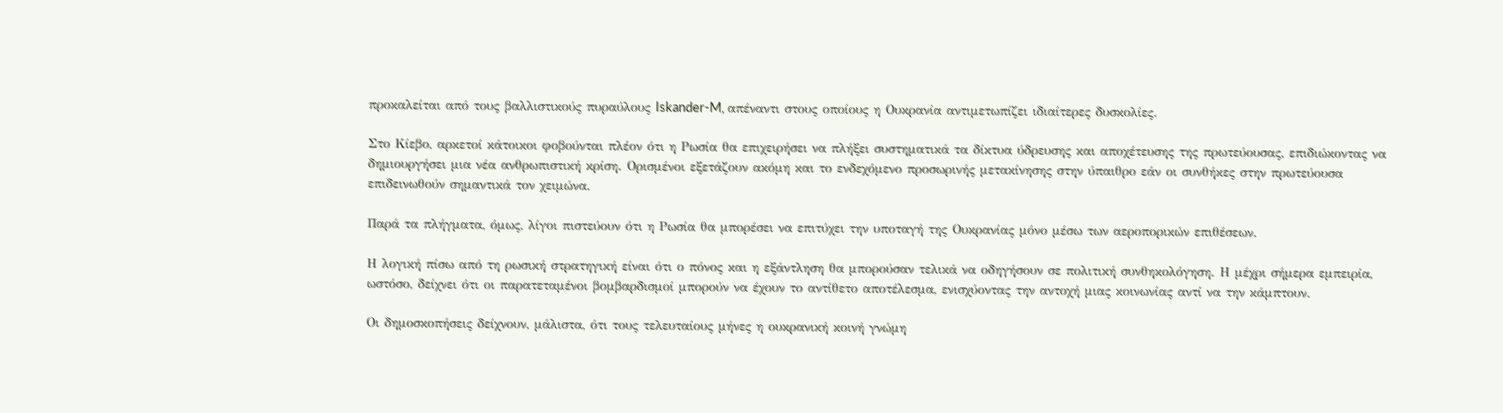προκαλείται από τους βαλλιστικούς πυραύλους Iskander-M, απέναντι στους οποίους η Ουκρανία αντιμετωπίζει ιδιαίτερες δυσκολίες.

Στο Κίεβο, αρκετοί κάτοικοι φοβούνται πλέον ότι η Ρωσία θα επιχειρήσει να πλήξει συστηματικά τα δίκτυα ύδρευσης και αποχέτευσης της πρωτεύουσας, επιδιώκοντας να δημιουργήσει μια νέα ανθρωπιστική κρίση. Ορισμένοι εξετάζουν ακόμη και το ενδεχόμενο προσωρινής μετακίνησης στην ύπαιθρο εάν οι συνθήκες στην πρωτεύουσα επιδεινωθούν σημαντικά τον χειμώνα.

Παρά τα πλήγματα, όμως, λίγοι πιστεύουν ότι η Ρωσία θα μπορέσει να επιτύχει την υποταγή της Ουκρανίας μόνο μέσω των αεροπορικών επιθέσεων.

Η λογική πίσω από τη ρωσική στρατηγική είναι ότι ο πόνος και η εξάντληση θα μπορούσαν τελικά να οδηγήσουν σε πολιτική συνθηκολόγηση. Η μέχρι σήμερα εμπειρία, ωστόσο, δείχνει ότι οι παρατεταμένοι βομβαρδισμοί μπορούν να έχουν το αντίθετο αποτέλεσμα, ενισχύοντας την αντοχή μιας κοινωνίας αντί να την κάμπτουν.

Οι δημοσκοπήσεις δείχνουν, μάλιστα, ότι τους τελευταίους μήνες η ουκρανική κοινή γνώμη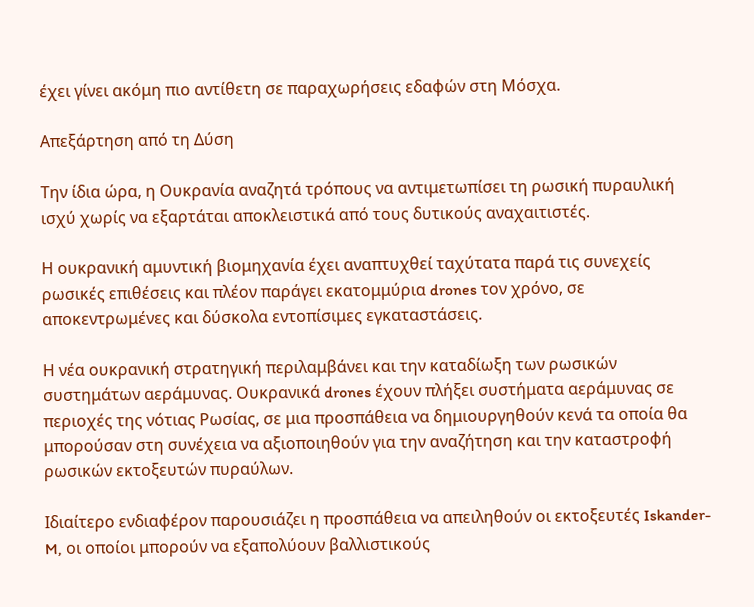έχει γίνει ακόμη πιο αντίθετη σε παραχωρήσεις εδαφών στη Μόσχα.

Απεξάρτηση από τη Δύση

Την ίδια ώρα, η Ουκρανία αναζητά τρόπους να αντιμετωπίσει τη ρωσική πυραυλική ισχύ χωρίς να εξαρτάται αποκλειστικά από τους δυτικούς αναχαιτιστές.

Η ουκρανική αμυντική βιομηχανία έχει αναπτυχθεί ταχύτατα παρά τις συνεχείς ρωσικές επιθέσεις και πλέον παράγει εκατομμύρια drones τον χρόνο, σε αποκεντρωμένες και δύσκολα εντοπίσιμες εγκαταστάσεις.

Η νέα ουκρανική στρατηγική περιλαμβάνει και την καταδίωξη των ρωσικών συστημάτων αεράμυνας. Ουκρανικά drones έχουν πλήξει συστήματα αεράμυνας σε περιοχές της νότιας Ρωσίας, σε μια προσπάθεια να δημιουργηθούν κενά τα οποία θα μπορούσαν στη συνέχεια να αξιοποιηθούν για την αναζήτηση και την καταστροφή ρωσικών εκτοξευτών πυραύλων.

Ιδιαίτερο ενδιαφέρον παρουσιάζει η προσπάθεια να απειληθούν οι εκτοξευτές Iskander-M, οι οποίοι μπορούν να εξαπολύουν βαλλιστικούς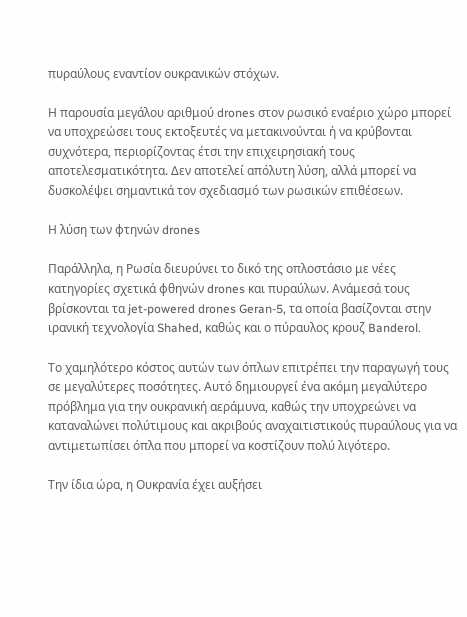πυραύλους εναντίον ουκρανικών στόχων.

Η παρουσία μεγάλου αριθμού drones στον ρωσικό εναέριο χώρο μπορεί να υποχρεώσει τους εκτοξευτές να μετακινούνται ή να κρύβονται συχνότερα, περιορίζοντας έτσι την επιχειρησιακή τους αποτελεσματικότητα. Δεν αποτελεί απόλυτη λύση, αλλά μπορεί να δυσκολέψει σημαντικά τον σχεδιασμό των ρωσικών επιθέσεων.

Η λύση των φτηνών drones

Παράλληλα, η Ρωσία διευρύνει το δικό της οπλοστάσιο με νέες κατηγορίες σχετικά φθηνών drones και πυραύλων. Ανάμεσά τους βρίσκονται τα jet-powered drones Geran-5, τα οποία βασίζονται στην ιρανική τεχνολογία Shahed, καθώς και ο πύραυλος κρουζ Banderol.

Το χαμηλότερο κόστος αυτών των όπλων επιτρέπει την παραγωγή τους σε μεγαλύτερες ποσότητες. Αυτό δημιουργεί ένα ακόμη μεγαλύτερο πρόβλημα για την ουκρανική αεράμυνα, καθώς την υποχρεώνει να καταναλώνει πολύτιμους και ακριβούς αναχαιτιστικούς πυραύλους για να αντιμετωπίσει όπλα που μπορεί να κοστίζουν πολύ λιγότερο.

Την ίδια ώρα, η Ουκρανία έχει αυξήσει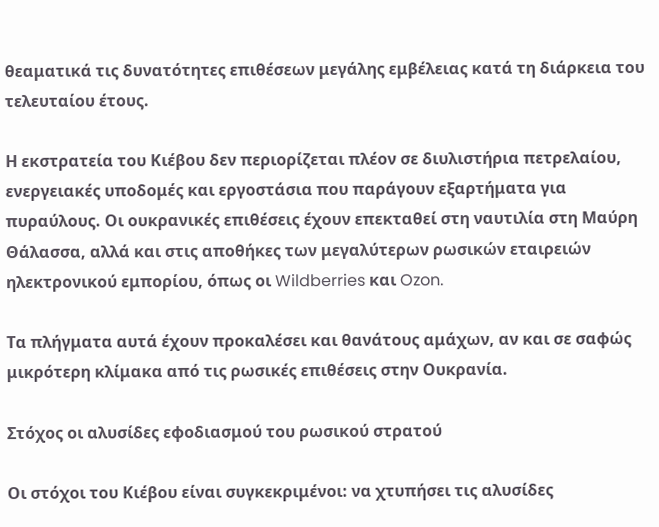θεαματικά τις δυνατότητες επιθέσεων μεγάλης εμβέλειας κατά τη διάρκεια του τελευταίου έτους.

Η εκστρατεία του Κιέβου δεν περιορίζεται πλέον σε διυλιστήρια πετρελαίου, ενεργειακές υποδομές και εργοστάσια που παράγουν εξαρτήματα για πυραύλους. Οι ουκρανικές επιθέσεις έχουν επεκταθεί στη ναυτιλία στη Μαύρη Θάλασσα, αλλά και στις αποθήκες των μεγαλύτερων ρωσικών εταιρειών ηλεκτρονικού εμπορίου, όπως οι Wildberries και Ozon.

Τα πλήγματα αυτά έχουν προκαλέσει και θανάτους αμάχων, αν και σε σαφώς μικρότερη κλίμακα από τις ρωσικές επιθέσεις στην Ουκρανία.

Στόχος οι αλυσίδες εφοδιασμού του ρωσικού στρατού

Οι στόχοι του Κιέβου είναι συγκεκριμένοι: να χτυπήσει τις αλυσίδες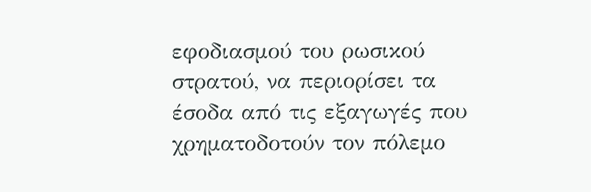εφοδιασμού του ρωσικού στρατού, να περιορίσει τα έσοδα από τις εξαγωγές που χρηματοδοτούν τον πόλεμο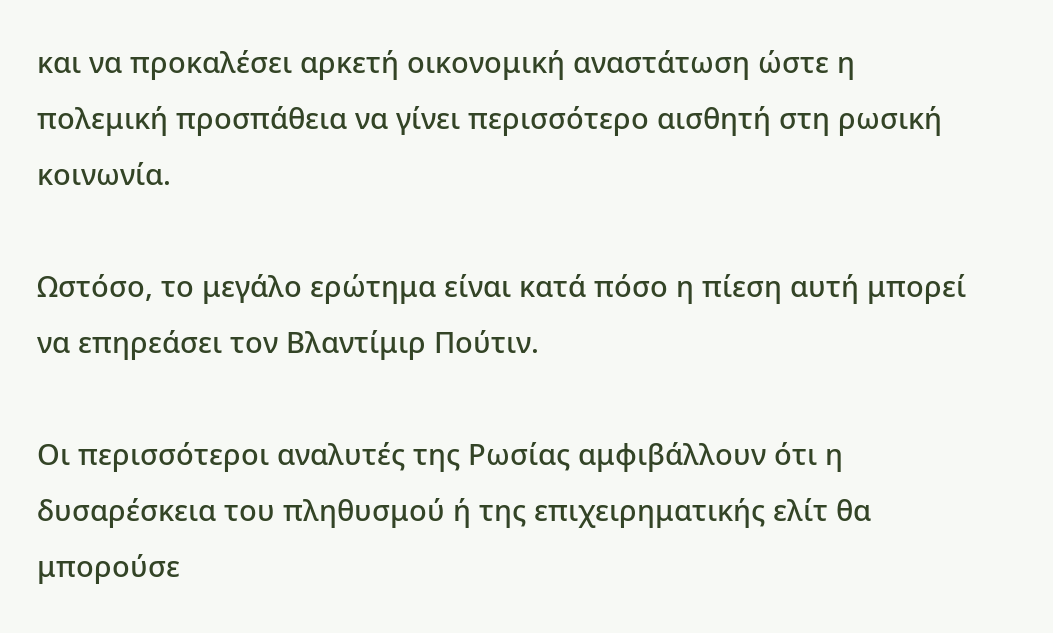και να προκαλέσει αρκετή οικονομική αναστάτωση ώστε η πολεμική προσπάθεια να γίνει περισσότερο αισθητή στη ρωσική κοινωνία.

Ωστόσο, το μεγάλο ερώτημα είναι κατά πόσο η πίεση αυτή μπορεί να επηρεάσει τον Βλαντίμιρ Πούτιν.

Οι περισσότεροι αναλυτές της Ρωσίας αμφιβάλλουν ότι η δυσαρέσκεια του πληθυσμού ή της επιχειρηματικής ελίτ θα μπορούσε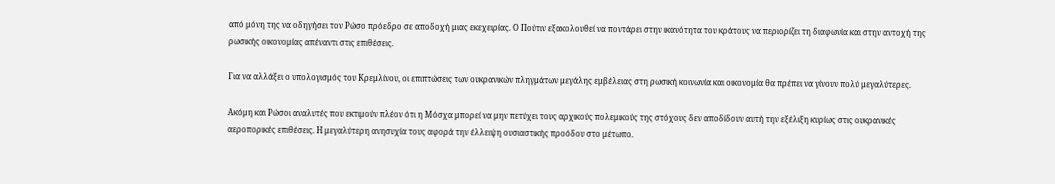από μόνη της να οδηγήσει τον Ρώσο πρόεδρο σε αποδοχή μιας εκεχειρίας. Ο Πούτιν εξακολουθεί να ποντάρει στην ικανότητα του κράτους να περιορίζει τη διαφωνία και στην αντοχή της ρωσικής οικονομίας απέναντι στις επιθέσεις.

Για να αλλάξει ο υπολογισμός του Κρεμλίνου, οι επιπτώσεις των ουκρανικών πληγμάτων μεγάλης εμβέλειας στη ρωσική κοινωνία και οικονομία θα πρέπει να γίνουν πολύ μεγαλύτερες.

Ακόμη και Ρώσοι αναλυτές που εκτιμούν πλέον ότι η Μόσχα μπορεί να μην πετύχει τους αρχικούς πολεμικούς της στόχους δεν αποδίδουν αυτή την εξέλιξη κυρίως στις ουκρανικές αεροπορικές επιθέσεις. Η μεγαλύτερη ανησυχία τους αφορά την έλλειψη ουσιαστικής προόδου στο μέτωπο.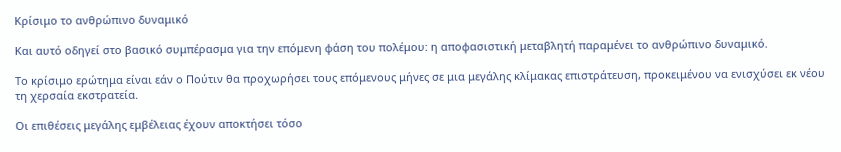Κρίσιμο το ανθρώπινο δυναμικό

Και αυτό οδηγεί στο βασικό συμπέρασμα για την επόμενη φάση του πολέμου: η αποφασιστική μεταβλητή παραμένει το ανθρώπινο δυναμικό.

Το κρίσιμο ερώτημα είναι εάν ο Πούτιν θα προχωρήσει τους επόμενους μήνες σε μια μεγάλης κλίμακας επιστράτευση, προκειμένου να ενισχύσει εκ νέου τη χερσαία εκστρατεία.

Οι επιθέσεις μεγάλης εμβέλειας έχουν αποκτήσει τόσο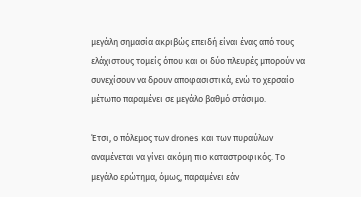μεγάλη σημασία ακριβώς επειδή είναι ένας από τους ελάχιστους τομείς όπου και οι δύο πλευρές μπορούν να συνεχίσουν να δρουν αποφασιστικά, ενώ το χερσαίο μέτωπο παραμένει σε μεγάλο βαθμό στάσιμο.

Έτσι, ο πόλεμος των drones και των πυραύλων αναμένεται να γίνει ακόμη πιο καταστροφικός. Το μεγάλο ερώτημα, όμως, παραμένει εάν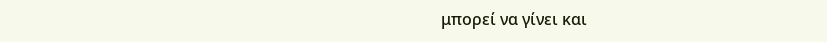μπορεί να γίνει και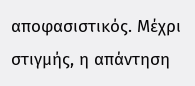αποφασιστικός. Μέχρι στιγμής, η απάντηση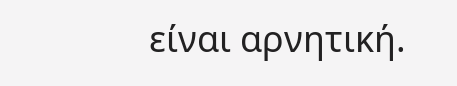είναι αρνητική.